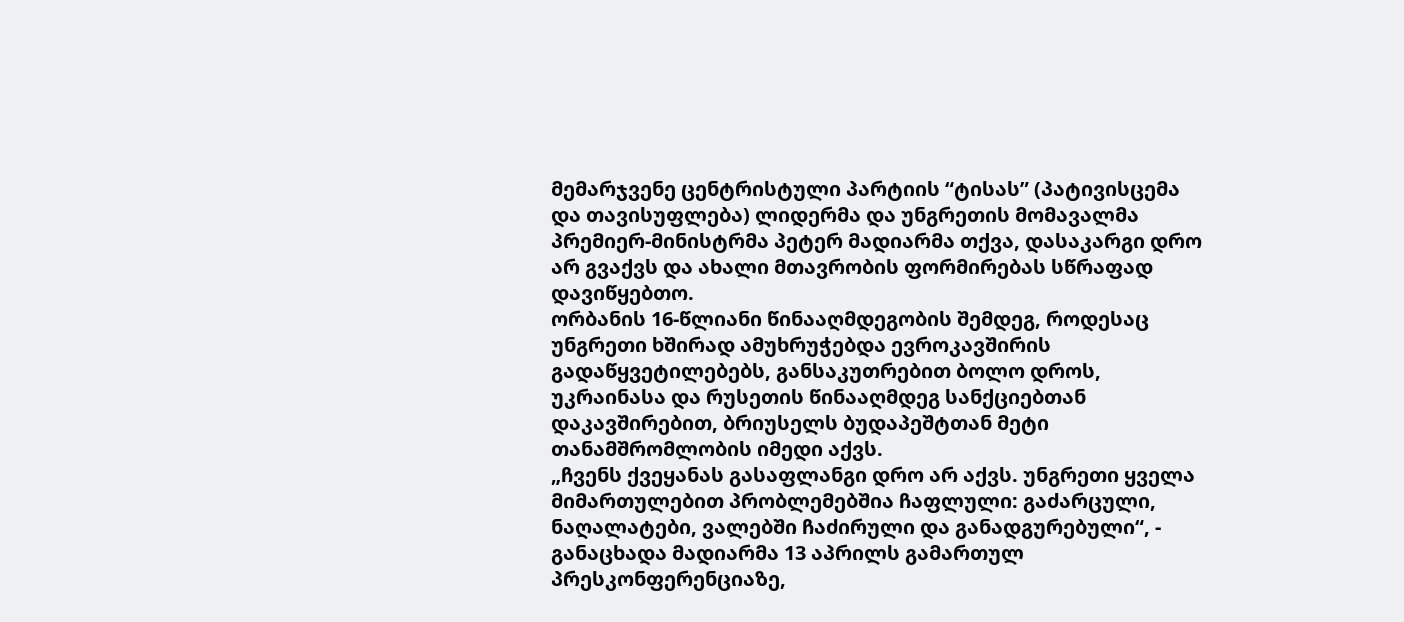მემარჯვენე ცენტრისტული პარტიის “ტისას” (პატივისცემა და თავისუფლება) ლიდერმა და უნგრეთის მომავალმა პრემიერ-მინისტრმა პეტერ მადიარმა თქვა, დასაკარგი დრო არ გვაქვს და ახალი მთავრობის ფორმირებას სწრაფად დავიწყებთო.
ორბანის 16-წლიანი წინააღმდეგობის შემდეგ, როდესაც უნგრეთი ხშირად ამუხრუჭებდა ევროკავშირის გადაწყვეტილებებს, განსაკუთრებით ბოლო დროს, უკრაინასა და რუსეთის წინააღმდეგ სანქციებთან დაკავშირებით, ბრიუსელს ბუდაპეშტთან მეტი თანამშრომლობის იმედი აქვს.
„ჩვენს ქვეყანას გასაფლანგი დრო არ აქვს. უნგრეთი ყველა მიმართულებით პრობლემებშია ჩაფლული: გაძარცული, ნაღალატები, ვალებში ჩაძირული და განადგურებული“, - განაცხადა მადიარმა 13 აპრილს გამართულ პრესკონფერენციაზე,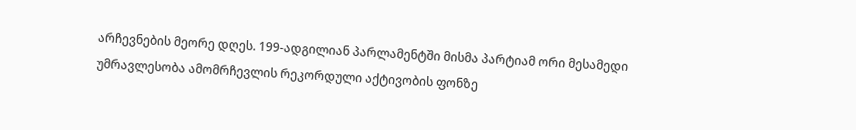არჩევნების მეორე დღეს. 199-ადგილიან პარლამენტში მისმა პარტიამ ორი მესამედი უმრავლესობა ამომრჩევლის რეკორდული აქტივობის ფონზე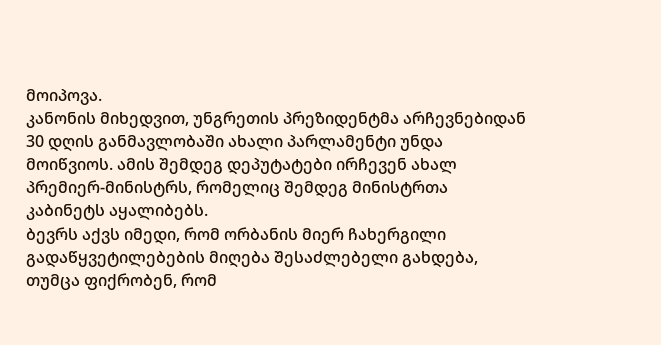მოიპოვა.
კანონის მიხედვით, უნგრეთის პრეზიდენტმა არჩევნებიდან 30 დღის განმავლობაში ახალი პარლამენტი უნდა მოიწვიოს. ამის შემდეგ დეპუტატები ირჩევენ ახალ პრემიერ-მინისტრს, რომელიც შემდეგ მინისტრთა კაბინეტს აყალიბებს.
ბევრს აქვს იმედი, რომ ორბანის მიერ ჩახერგილი გადაწყვეტილებების მიღება შესაძლებელი გახდება, თუმცა ფიქრობენ, რომ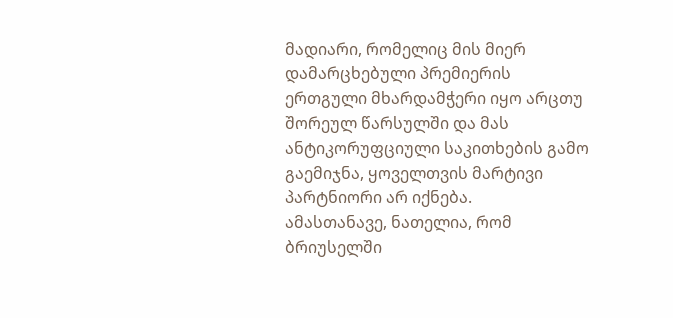მადიარი, რომელიც მის მიერ დამარცხებული პრემიერის ერთგული მხარდამჭერი იყო არცთუ შორეულ წარსულში და მას ანტიკორუფციული საკითხების გამო გაემიჯნა, ყოველთვის მარტივი პარტნიორი არ იქნება.
ამასთანავე, ნათელია, რომ ბრიუსელში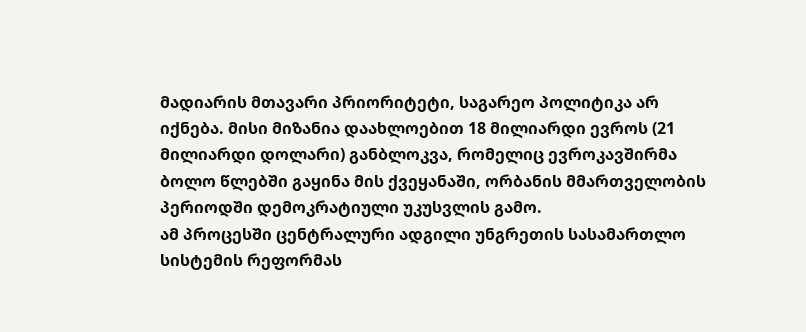მადიარის მთავარი პრიორიტეტი, საგარეო პოლიტიკა არ იქნება. მისი მიზანია დაახლოებით 18 მილიარდი ევროს (21 მილიარდი დოლარი) განბლოკვა, რომელიც ევროკავშირმა ბოლო წლებში გაყინა მის ქვეყანაში, ორბანის მმართველობის პერიოდში დემოკრატიული უკუსვლის გამო.
ამ პროცესში ცენტრალური ადგილი უნგრეთის სასამართლო სისტემის რეფორმას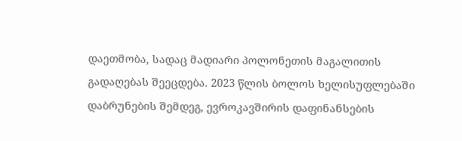დაეთმობა, სადაც მადიარი პოლონეთის მაგალითის გადაღებას შეეცდება. 2023 წლის ბოლოს ხელისუფლებაში დაბრუნების შემდეგ, ევროკავშირის დაფინანსების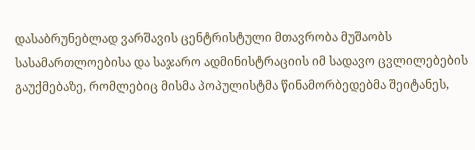დასაბრუნებლად ვარშავის ცენტრისტული მთავრობა მუშაობს სასამართლოებისა და საჯარო ადმინისტრაციის იმ სადავო ცვლილებების გაუქმებაზე, რომლებიც მისმა პოპულისტმა წინამორბედებმა შეიტანეს,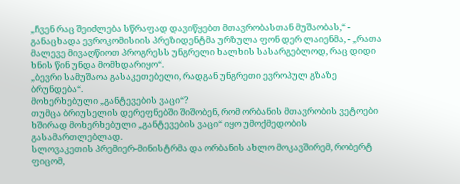„ჩვენ რაც შეიძლება სწრაფად დავიწყებთ მთავრობასთან მუშაობას,“ - განაცხადა ევროკომისიის პრეზიდენტმა ურზულა ფონ დერ ლაიენმა, - „რათა მალევე მივაღწიოთ პროგრესს უნგრელი ხალხის სასარგებლოდ, რაც დიდი ხნის წინ უნდა მომხდარიყო“.
„ბევრი სამუშაოა გასაკეთებელი, რადგან უნგრეთი ევროპულ გზაზე ბრუნდება“.
მოხერხებული „განტევების ვაცი“?
თუმცა ბრიუსელის დერეფნებში შიშობენ, რომ ორბანის მთავრობის ვეტოები ხშირად მოხერხებული „განტევების ვაცი“ იყო უმოქმედობის გასამართლებლად.
სლოვაკეთის პრემიერ-მინისტრმა და ორბანის ახლო მოკავშირემ, რობერტ ფიცომ,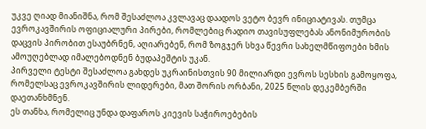უკვე ღიად მიანიშნა, რომ შესაძლოა კვლავაც დაადოს ვეტო ბევრ ინიციატივას. თუმცა ევროკავშირის ოფიციალური პირები, რომლებიც რადიო თავისუფლებას ანონიმურობის დაცვის პირობით ესაუბრნენ, აღიარებენ, რომ ზოგჯერ სხვა წევრი სახელმწიფოები ხმის ამოუღებლად იმალებოდნენ ბუდაპეშტის უკან.
პირველი ტესტი შესაძლოა გახდეს უკრაინისთვის 90 მილიარდი ევროს სესხის გამოყოფა, რომელსაც ევროკავშირის ლიდერები, მათ შორის ორბანი, 2025 წლის დეკემბერში დაეთანხმნენ.
ეს თანხა, რომელიც უნდა დაფაროს კიევის საჭიროებების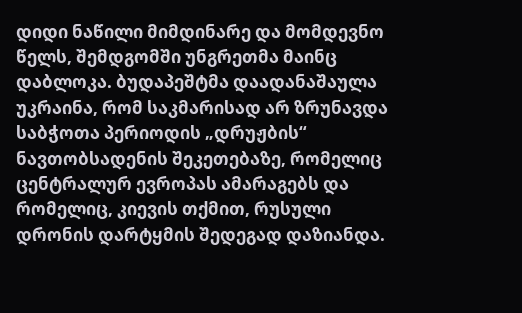დიდი ნაწილი მიმდინარე და მომდევნო წელს, შემდგომში უნგრეთმა მაინც დაბლოკა. ბუდაპეშტმა დაადანაშაულა უკრაინა, რომ საკმარისად არ ზრუნავდა საბჭოთა პერიოდის „დრუჟბის“ ნავთობსადენის შეკეთებაზე, რომელიც ცენტრალურ ევროპას ამარაგებს და რომელიც, კიევის თქმით, რუსული დრონის დარტყმის შედეგად დაზიანდა.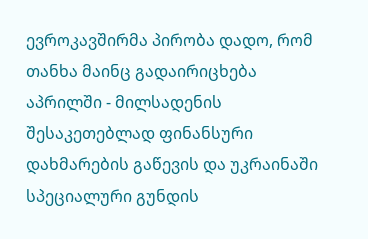ევროკავშირმა პირობა დადო, რომ თანხა მაინც გადაირიცხება აპრილში - მილსადენის შესაკეთებლად ფინანსური დახმარების გაწევის და უკრაინაში სპეციალური გუნდის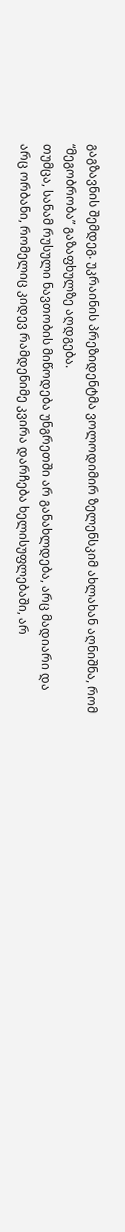გაგზავნის შემდეგ. უკრაინის პრეზიდენტმა ვოლოდიმირ ზელენსკიმ ახლახან აღნიშნა, რომ “მეგობრობა” გაზაფხულზე აღდგება.
თუმცა, სანამ რუსული ნავთობის მიწოდება უნგრეთში არ განახლდება, არც მადიარი და არც ორბანი, რომელიც კიდევ რამდენიმე კვირა დარჩება ხელისუფლებაში, არ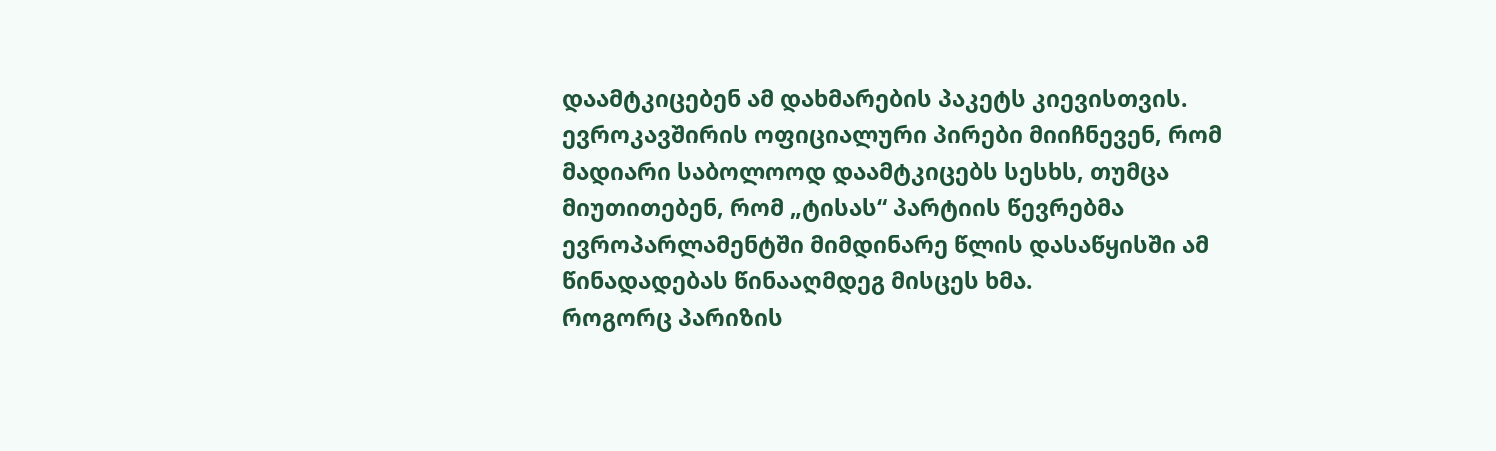დაამტკიცებენ ამ დახმარების პაკეტს კიევისთვის.
ევროკავშირის ოფიციალური პირები მიიჩნევენ, რომ მადიარი საბოლოოდ დაამტკიცებს სესხს, თუმცა მიუთითებენ, რომ „ტისას“ პარტიის წევრებმა ევროპარლამენტში მიმდინარე წლის დასაწყისში ამ წინადადებას წინააღმდეგ მისცეს ხმა.
როგორც პარიზის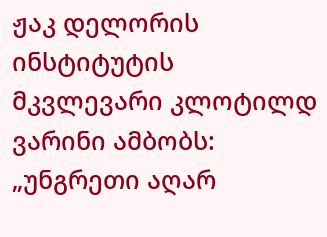ჟაკ დელორის ინსტიტუტის მკვლევარი კლოტილდ ვარინი ამბობს: „უნგრეთი აღარ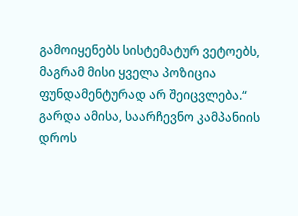გამოიყენებს სისტემატურ ვეტოებს, მაგრამ მისი ყველა პოზიცია ფუნდამენტურად არ შეიცვლება.“
გარდა ამისა, საარჩევნო კამპანიის დროს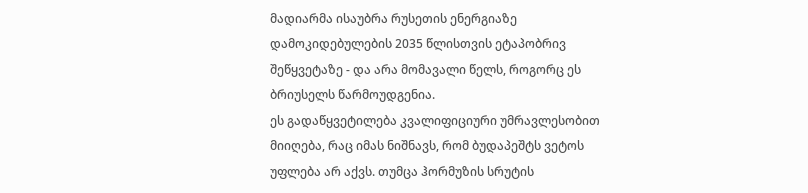მადიარმა ისაუბრა რუსეთის ენერგიაზე დამოკიდებულების 2035 წლისთვის ეტაპობრივ შეწყვეტაზე - და არა მომავალი წელს, როგორც ეს ბრიუსელს წარმოუდგენია.
ეს გადაწყვეტილება კვალიფიციური უმრავლესობით მიიღება, რაც იმას ნიშნავს, რომ ბუდაპეშტს ვეტოს უფლება არ აქვს. თუმცა ჰორმუზის სრუტის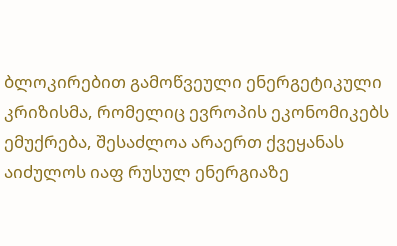ბლოკირებით გამოწვეული ენერგეტიკული კრიზისმა, რომელიც ევროპის ეკონომიკებს ემუქრება, შესაძლოა არაერთ ქვეყანას აიძულოს იაფ რუსულ ენერგიაზე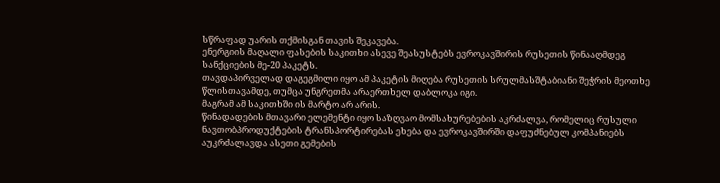სწრაფად უარის თქმისგან თავის შეკავება.
ენერგიის მაღალი ფასების საკითხი ასევე შეასუსტებს ევროკავშირის რუსეთის წინააღმდეგ სანქციების მე-20 პაკეტს.
თავდაპირველად დაგეგმილი იყო ამ პაკეტის მიღება რუსეთის სრულმასშტაბიანი შეჭრის მეოთხე წლისთავამდე, თუმცა უნგრეთმა არაერთხელ დაბლოკა იგი.
მაგრამ ამ საკითხში ის მარტო არ არის.
წინადადების მთავარი ელემენტი იყო საზღვაო მომსახურებების აკრძალვა, რომელიც რუსული ნავთობპროდუქტების ტრანსპორტირებას ეხება და ევროკავშირში დაფუძნებულ კომპანიებს აუკრძალავდა ასეთი გემების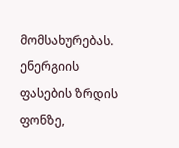მომსახურებას.
ენერგიის ფასების ზრდის ფონზე,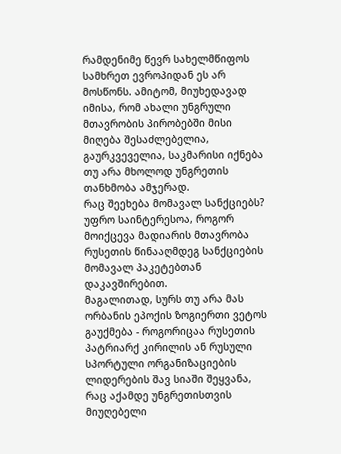რამდენიმე წევრ სახელმწიფოს სამხრეთ ევროპიდან ეს არ მოსწონს. ამიტომ, მიუხედავად იმისა, რომ ახალი უნგრული მთავრობის პირობებში მისი მიღება შესაძლებელია, გაურკვეველია, საკმარისი იქნება თუ არა მხოლოდ უნგრეთის თანხმობა ამჯერად.
რაც შეეხება მომავალ სანქციებს?
უფრო საინტერესოა, როგორ მოიქცევა მადიარის მთავრობა რუსეთის წინააღმდეგ სანქციების მომავალ პაკეტებთან დაკავშირებით.
მაგალითად, სურს თუ არა მას ორბანის ეპოქის ზოგიერთი ვეტოს გაუქმება - როგორიცაა რუსეთის პატრიარქ კირილის ან რუსული სპორტული ორგანიზაციების ლიდერების შავ სიაში შეყვანა, რაც აქამდე უნგრეთისთვის მიუღებელი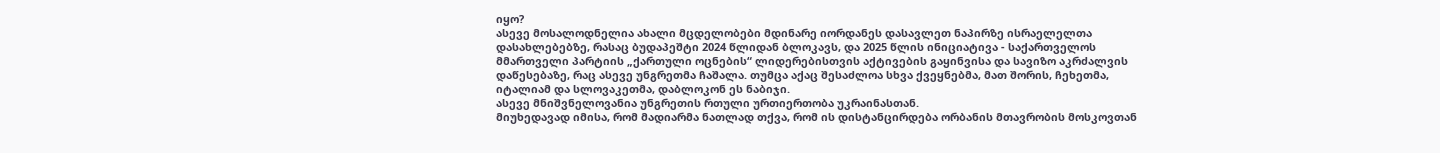იყო?
ასევე მოსალოდნელია ახალი მცდელობები მდინარე იორდანეს დასავლეთ ნაპირზე ისრაელელთა დასახლებებზე, რასაც ბუდაპეშტი 2024 წლიდან ბლოკავს, და 2025 წლის ინიციატივა - საქართველოს მმართველი პარტიის „ქართული ოცნების“ ლიდერებისთვის აქტივების გაყინვისა და სავიზო აკრძალვის დაწესებაზე, რაც ასევე უნგრეთმა ჩაშალა. თუმცა აქაც შესაძლოა სხვა ქვეყნებმა, მათ შორის, ჩეხეთმა, იტალიამ და სლოვაკეთმა, დაბლოკონ ეს ნაბიჯი.
ასევე მნიშვნელოვანია უნგრეთის რთული ურთიერთობა უკრაინასთან.
მიუხედავად იმისა, რომ მადიარმა ნათლად თქვა, რომ ის დისტანცირდება ორბანის მთავრობის მოსკოვთან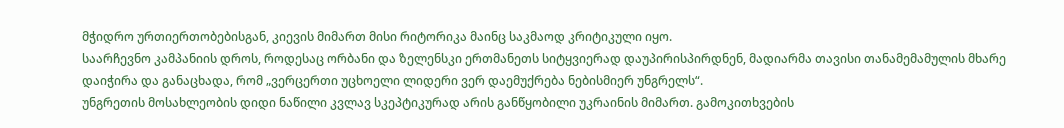მჭიდრო ურთიერთობებისგან, კიევის მიმართ მისი რიტორიკა მაინც საკმაოდ კრიტიკული იყო.
საარჩევნო კამპანიის დროს, როდესაც ორბანი და ზელენსკი ერთმანეთს სიტყვიერად დაუპირისპირდნენ, მადიარმა თავისი თანამემამულის მხარე დაიჭირა და განაცხადა, რომ „ვერცერთი უცხოელი ლიდერი ვერ დაემუქრება ნებისმიერ უნგრელს“.
უნგრეთის მოსახლეობის დიდი ნაწილი კვლავ სკეპტიკურად არის განწყობილი უკრაინის მიმართ. გამოკითხვების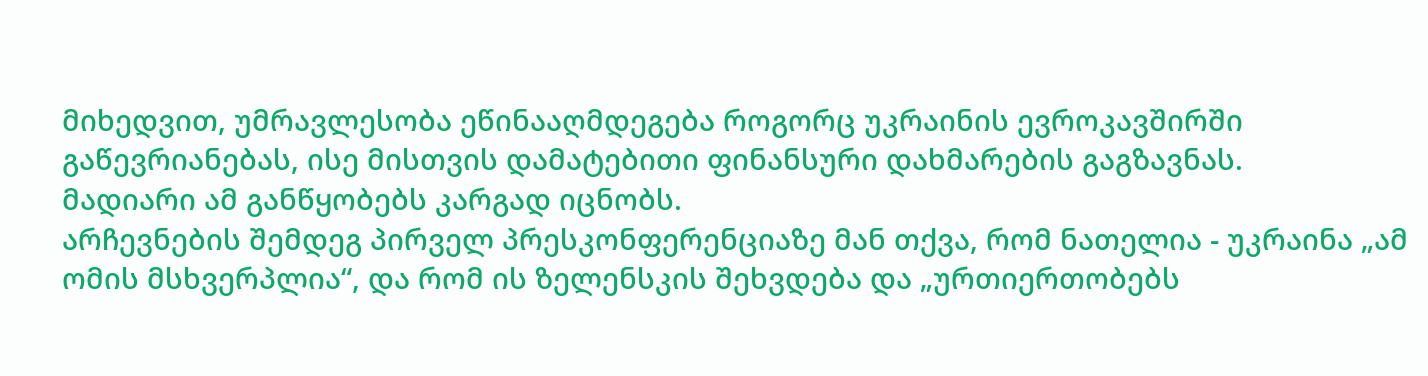მიხედვით, უმრავლესობა ეწინააღმდეგება როგორც უკრაინის ევროკავშირში გაწევრიანებას, ისე მისთვის დამატებითი ფინანსური დახმარების გაგზავნას.
მადიარი ამ განწყობებს კარგად იცნობს.
არჩევნების შემდეგ პირველ პრესკონფერენციაზე მან თქვა, რომ ნათელია - უკრაინა „ამ ომის მსხვერპლია“, და რომ ის ზელენსკის შეხვდება და „ურთიერთობებს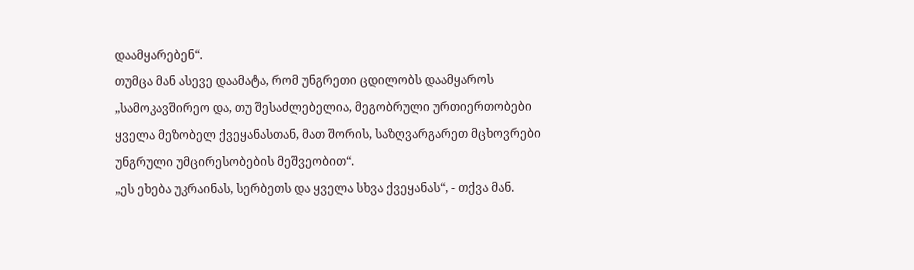დაამყარებენ“.
თუმცა მან ასევე დაამატა, რომ უნგრეთი ცდილობს დაამყაროს „სამოკავშირეო და, თუ შესაძლებელია, მეგობრული ურთიერთობები ყველა მეზობელ ქვეყანასთან, მათ შორის, საზღვარგარეთ მცხოვრები უნგრული უმცირესობების მეშვეობით“.
„ეს ეხება უკრაინას, სერბეთს და ყველა სხვა ქვეყანას“, - თქვა მან.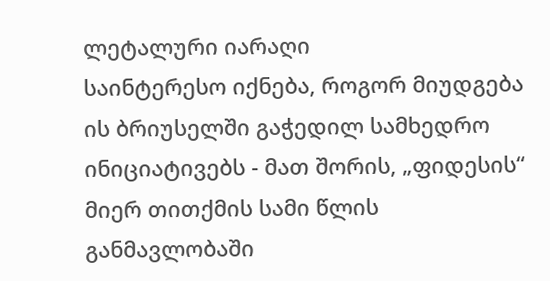ლეტალური იარაღი
საინტერესო იქნება, როგორ მიუდგება ის ბრიუსელში გაჭედილ სამხედრო ინიციატივებს - მათ შორის, „ფიდესის“ მიერ თითქმის სამი წლის განმავლობაში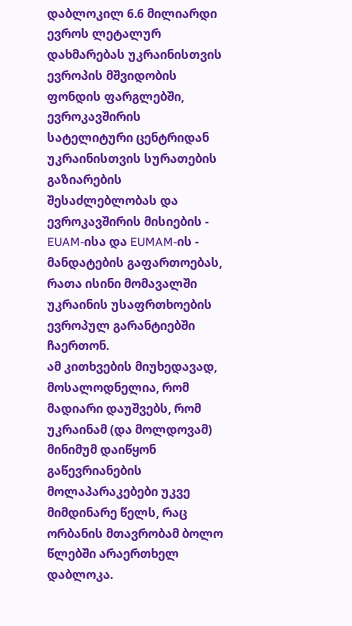დაბლოკილ 6.6 მილიარდი ევროს ლეტალურ დახმარებას უკრაინისთვის ევროპის მშვიდობის ფონდის ფარგლებში, ევროკავშირის სატელიტური ცენტრიდან უკრაინისთვის სურათების გაზიარების შესაძლებლობას და ევროკავშირის მისიების - EUAM-ისა და EUMAM-ის - მანდატების გაფართოებას, რათა ისინი მომავალში უკრაინის უსაფრთხოების ევროპულ გარანტიებში ჩაერთონ.
ამ კითხვების მიუხედავად, მოსალოდნელია, რომ მადიარი დაუშვებს, რომ უკრაინამ (და მოლდოვამ) მინიმუმ დაიწყონ გაწევრიანების მოლაპარაკებები უკვე მიმდინარე წელს, რაც ორბანის მთავრობამ ბოლო წლებში არაერთხელ დაბლოკა.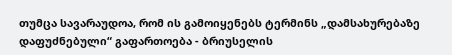თუმცა სავარაუდოა, რომ ის გამოიყენებს ტერმინს „დამსახურებაზე დაფუძნებული“ გაფართოება - ბრიუსელის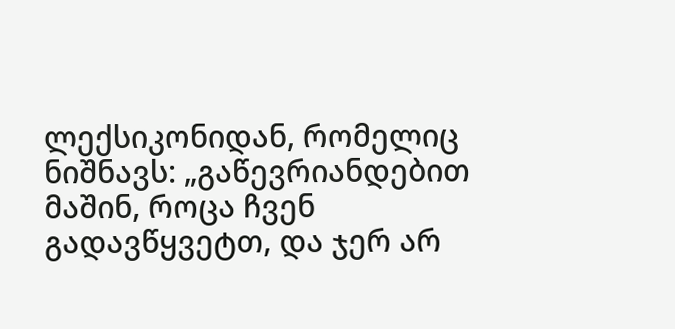ლექსიკონიდან, რომელიც ნიშნავს: „გაწევრიანდებით მაშინ, როცა ჩვენ გადავწყვეტთ, და ჯერ არ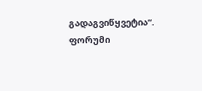გადაგვიწყვეტია“.
ფორუმი